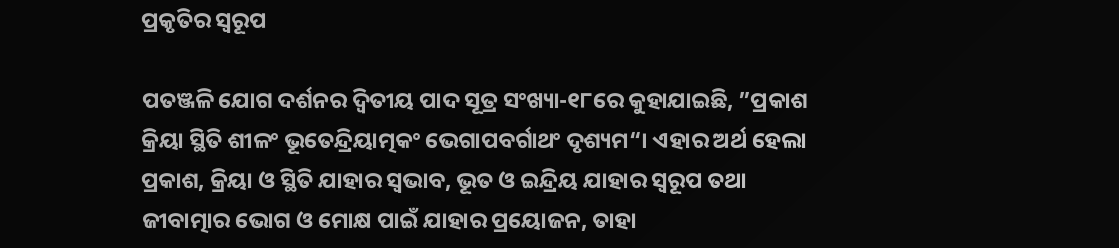ପ୍ରକୃତିର ସ୍ବରୂପ

ପତଞ୍ଜଳି ଯୋଗ ଦର୍ଶନର ଦ୍ୱିତୀୟ ପାଦ ସୂତ୍ର ସଂଖ୍ୟା-୧୮ରେ କୁହାଯାଇଛି, ”ପ୍ରକାଶ କ୍ରିୟା ସ୍ଥିତି ଶୀଳଂ ଭୂତେନ୍ଦ୍ରିୟାତ୍ମକଂ ଭେଗାପବର୍ଗାଥଂ ଦୃଶ୍ୟମ“। ଏହାର ଅର୍ଥ ହେଲା ପ୍ରକାଶ, କ୍ରିୟା ଓ ସ୍ଥିତି ଯାହାର ସ୍ବଭାବ, ଭୂତ ଓ ଇନ୍ଦ୍ରିୟ ଯାହାର ସ୍ବରୂପ ତଥା ଜୀବାତ୍ମାର ଭୋଗ ଓ ମୋକ୍ଷ ପାଇଁ ଯାହାର ପ୍ରୟୋଜନ, ତାହା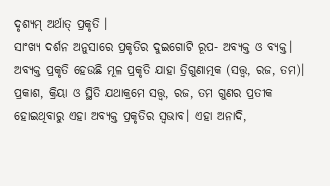ଦୃଶ୍ୟମ୍‌ ଅର୍ଥାତ୍‌ ପ୍ରକୃତି ।
ସାଂଖ୍ୟ ଦର୍ଶନ ଅନୁସାରେ ପ୍ରକୃତିର ଦୁଇଗୋଟି ରୂପ- ଅବ୍ୟକ୍ତ ଓ ବ୍ୟକ୍ତ। ଅବ୍ୟକ୍ତ ପ୍ରକୃତି ହେଉଛି ମୂଳ ପ୍ରକୃତି ଯାହା ତ୍ରିଗୁଣାତ୍ମକ (ସତ୍ତ୍ୱ, ରଜ, ତମ)। ପ୍ରକାଶ, କ୍ରିୟା ଓ ସ୍ଥିତି ଯଥାକ୍ରମେ ସତ୍ତ୍ୱ, ରଜ, ତମ ଗୁଣର ପ୍ରତୀକ ହୋଇଥିବାରୁ ଏହା ଅବ୍ୟକ୍ତ ପ୍ରକୃତିର ସ୍ବଭାବ। ଏହା ଅନାଦି,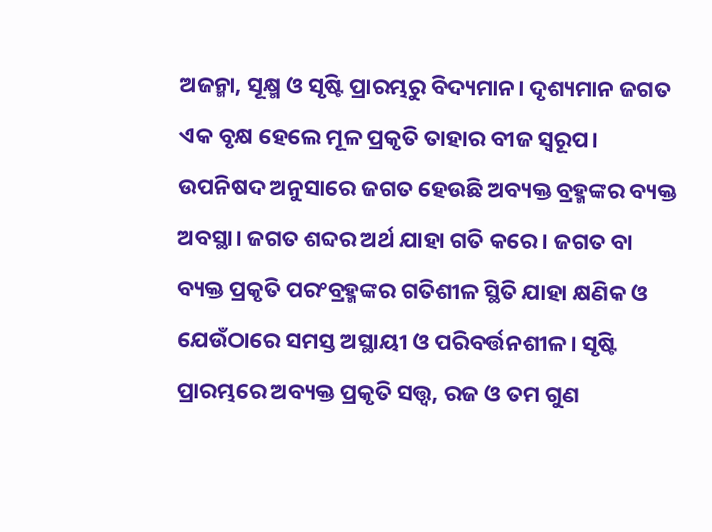ଅଜନ୍ମା, ସୂକ୍ଷ୍ମ ଓ ସୃଷ୍ଟି ପ୍ରାରମ୍ଭରୁ ବିଦ୍ୟମାନ। ଦୃଶ୍ୟମାନ ଜଗତ ଏକ ବୃକ୍ଷ ହେଲେ ମୂଳ ପ୍ରକୃତି ତାହାର ବୀଜ ସ୍ବରୂପ। ଉପନିଷଦ ଅନୁସାରେ ଜଗତ ହେଉଛି ଅବ୍ୟକ୍ତ ବ୍ରହ୍ମଙ୍କର ବ୍ୟକ୍ତ ଅବସ୍ଥା। ଜଗତ ଶବ୍ଦର ଅର୍ଥ ଯାହା ଗତି କରେ। ଜଗତ ବା ବ୍ୟକ୍ତ ପ୍ରକୃତି ପରଂବ୍ରହ୍ମଙ୍କର ଗତିଶୀଳ ସ୍ଥିତି ଯାହା କ୍ଷଣିକ ଓ ଯେଉଁଠାରେ ସମସ୍ତ ଅସ୍ଥାୟୀ ଓ ପରିବର୍ତ୍ତନଶୀଳ। ସୃଷ୍ଟି ପ୍ରାରମ୍ଭରେ ଅବ୍ୟକ୍ତ ପ୍ରକୃତି ସତ୍ତ୍ୱ, ରଜ ଓ ତମ ଗୁଣ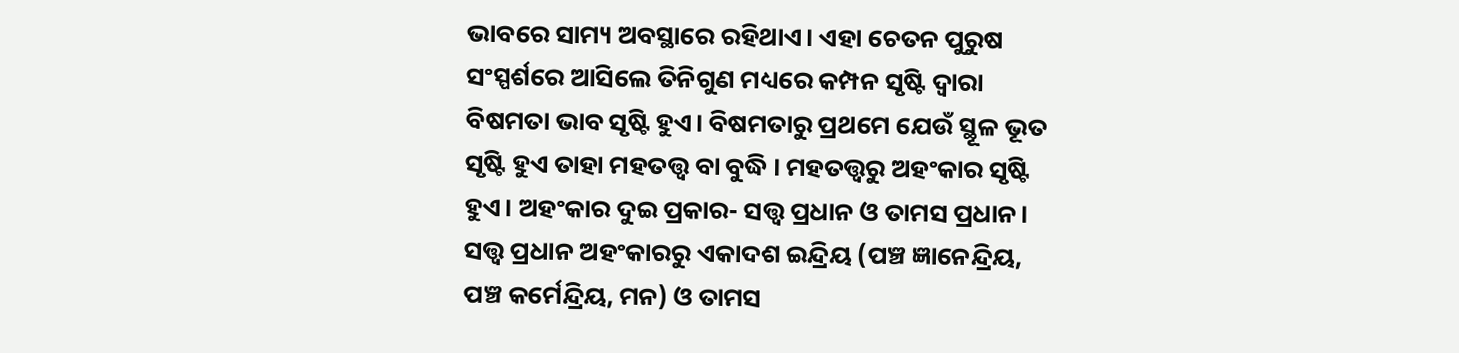ଭାବରେ ସାମ୍ୟ ଅବସ୍ଥାରେ ରହିଥାଏ। ଏହା ଚେତନ ପୁରୁଷ ସଂସ୍ପର୍ଶରେ ଆସିଲେ ତିନିଗୁଣ ମଧ୍ୟରେ କମ୍ପନ ସୃଷ୍ଟି ଦ୍ୱାରା ବିଷମତା ଭାବ ସୃଷ୍ଟି ହୁଏ। ବିଷମତାରୁ ପ୍ରଥମେ ଯେଉଁ ସ୍ଥୂଳ ଭୂତ ସୃଷ୍ଟି ହୁଏ ତାହା ମହତତ୍ତ୍ୱ ବା ବୁଦ୍ଧି । ମହତତ୍ତ୍ୱରୁ ଅହଂକାର ସୃଷ୍ଟି ହୁଏ। ଅହଂକାର ଦୁଇ ପ୍ରକାର- ସତ୍ତ୍ୱ ପ୍ରଧାନ ଓ ତାମସ ପ୍ରଧାନ। ସତ୍ତ୍ୱ ପ୍ରଧାନ ଅହଂକାରରୁ ଏକାଦଶ ଇନ୍ଦ୍ରିୟ (ପଞ୍ଚ ଜ୍ଞାନେନ୍ଦ୍ରିୟ, ପଞ୍ଚ କର୍ମେନ୍ଦ୍ରିୟ, ମନ) ଓ ତାମସ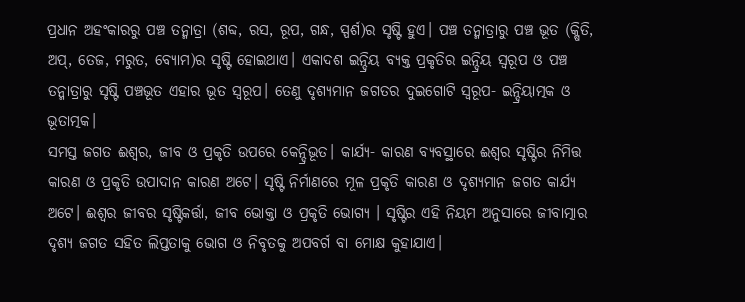ପ୍ରଧାନ ଅହଂକାରରୁ ପଞ୍ଚ ତନ୍ମାତ୍ରା (ଶବ୍ଦ, ରସ, ରୂପ, ଗନ୍ଧ, ସ୍ପର୍ଶ)ର ସୃଷ୍ଟି ହୁଏ। ପଞ୍ଚ ତନ୍ମାତ୍ରାରୁ ପଞ୍ଚ ଭୂତ (କ୍ଷିତି, ଅପ୍‌, ତେଜ, ମରୁତ, ବ୍ୟୋମ)ର ସୃଷ୍ଟି ହୋଇଥାଏ। ଏକାଦଶ ଇନ୍ଦ୍ରିୟ ବ୍ୟକ୍ତ ପ୍ରକୃତିର ଇନ୍ଦ୍ରିୟ ସ୍ବରୂପ ଓ ପଞ୍ଚ ତନ୍ମାତ୍ରାରୁ ସୃଷ୍ଟି ପଞ୍ଚଭୂତ ଏହାର ଭୂତ ସ୍ବରୂପ। ତେଣୁ ଦୃଶ୍ୟମାନ ଜଗତର ଦୁଇଗୋଟି ସ୍ବରୂପ- ଇନ୍ଦ୍ରିୟାତ୍ମକ ଓ ଭୂତାତ୍ମକ।
ସମସ୍ତ ଜଗତ ଈଶ୍ୱର, ଜୀବ ଓ ପ୍ରକୃତି ଉପରେ କେନ୍ଦ୍ରିଭୂତ। କାର୍ଯ୍ୟ- କାରଣ ବ୍ୟବସ୍ଥାରେ ଈଶ୍ୱର ସୃଷ୍ଟିର ନିମିତ୍ତ କାରଣ ଓ ପ୍ରକୃତି ଉପାଦାନ କାରଣ ଅଟେ। ସୃଷ୍ଟି ନିର୍ମାଣରେ ମୂଳ ପ୍ରକୃତି କାରଣ ଓ ଦୃଶ୍ୟମାନ ଜଗତ କାର୍ଯ୍ୟ ଅଟେ। ଈଶ୍ୱର ଜୀବର ସୃଷ୍ଟିକର୍ତ୍ତା, ଜୀବ ଭୋକ୍ତା ଓ ପ୍ରକୃତି ଭୋଗ୍ୟ । ସୃଷ୍ଟିର ଏହି ନିୟମ ଅନୁସାରେ ଜୀବାତ୍ମାର ଦୃଶ୍ୟ ଜଗତ ସହିତ ଲିପ୍ତତାକୁ ଭୋଗ ଓ ନିବୃତକୁ ଅପବର୍ଗ ବା ମୋକ୍ଷ କୁହାଯାଏ।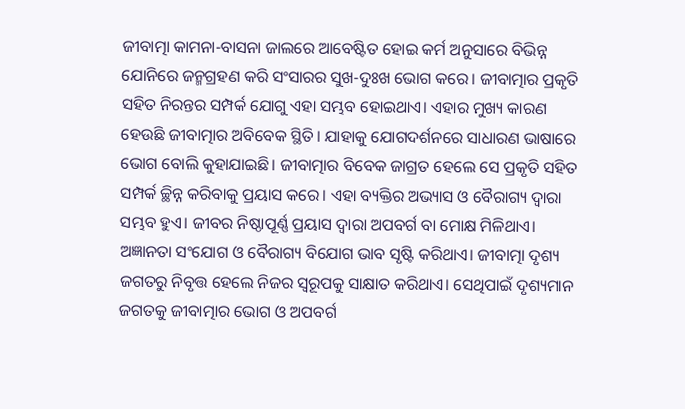ଜୀବାତ୍ମା କାମନା-ବାସନା ଜାଲରେ ଆବେଷ୍ଟିତ ହୋଇ କର୍ମ ଅନୁସାରେ ବିଭିନ୍ନ ଯୋନିରେ ଜନ୍ମଗ୍ରହଣ କରି ସଂସାରର ସୁଖ-ଦୁଃଖ ଭୋଗ କରେ। ଜୀବାତ୍ମାର ପ୍ରକୃତି ସହିତ ନିରନ୍ତର ସମ୍ପର୍କ ଯୋଗୁ ଏହା ସମ୍ଭବ ହୋଇଥାଏ। ଏହାର ମୁଖ୍ୟ କାରଣ ହେଉଛି ଜୀବାତ୍ମାର ଅବିବେକ ସ୍ଥିତି। ଯାହାକୁ ଯୋଗଦର୍ଶନରେ ସାଧାରଣ ଭାଷାରେ ଭୋଗ ବୋଲି କୁହାଯାଇଛି। ଜୀବାତ୍ମାର ବିବେକ ଜାଗ୍ରତ ହେଲେ ସେ ପ୍ରକୃତି ସହିତ ସମ୍ପର୍କ ଚ୍ଛିନ୍ନ କରିବାକୁ ପ୍ରୟାସ କରେ। ଏହା ବ୍ୟକ୍ତିର ଅଭ୍ୟାସ ଓ ବୈରାଗ୍ୟ ଦ୍ୱାରା ସମ୍ଭବ ହୁଏ। ଜୀବର ନିଷ୍ଠାପୂର୍ଣ୍ଣ ପ୍ରୟାସ ଦ୍ୱାରା ଅପବର୍ଗ ବା ମୋକ୍ଷ ମିଳିଥାଏ।
ଅଜ୍ଞାନତା ସଂଯୋଗ ଓ ବୈରାଗ୍ୟ ବିଯୋଗ ଭାବ ସୃଷ୍ଟି କରିଥାଏ। ଜୀବାତ୍ମା ଦୃଶ୍ୟ ଜଗତରୁ ନିବୃତ୍ତ ହେଲେ ନିଜର ସ୍ବରୂପକୁ ସାକ୍ଷାତ କରିଥାଏ। ସେଥିପାଇଁ ଦୃଶ୍ୟମାନ ଜଗତକୁ ଜୀବାତ୍ମାର ଭୋଗ ଓ ଅପବର୍ଗ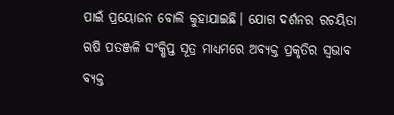ପାଇଁ ପ୍ରୟୋଜନ ବୋଲି କୁହାଯାଇଛି। ଯୋଗ ଦର୍ଶନର ରଚୟିତା ଋଷି ପତଞ୍ଜଳି ସଂକ୍ଷିପ୍ତ ସୂତ୍ର ମାଧ୍ୟମରେ ଅବ୍ୟକ୍ତ ପ୍ରକୃତିର ସ୍ବଭାବ ବ୍ୟକ୍ତ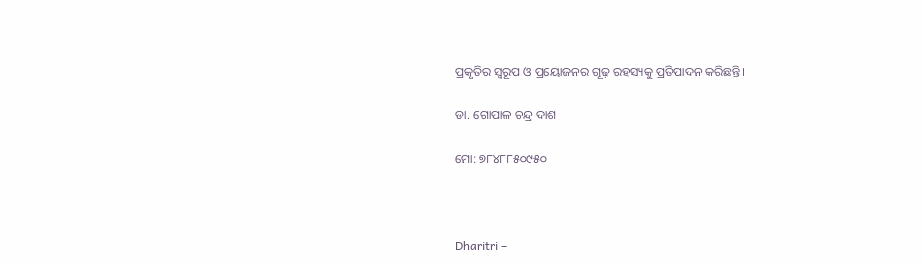ପ୍ରକୃତିର ସ୍ବରୂପ ଓ ପ୍ରୟୋଜନର ଗୂଢ଼ ରହସ୍ୟକୁ ପ୍ରତିପାଦନ କରିଛନ୍ତି।

ଡା. ଗୋପାଳ ଚନ୍ଦ୍ର ଦାଶ

ମୋ: ୭୮୪୮୮୫୦୯୫୦



Dharitri –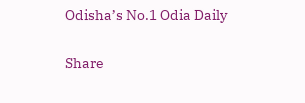Odisha’s No.1 Odia Daily

Share